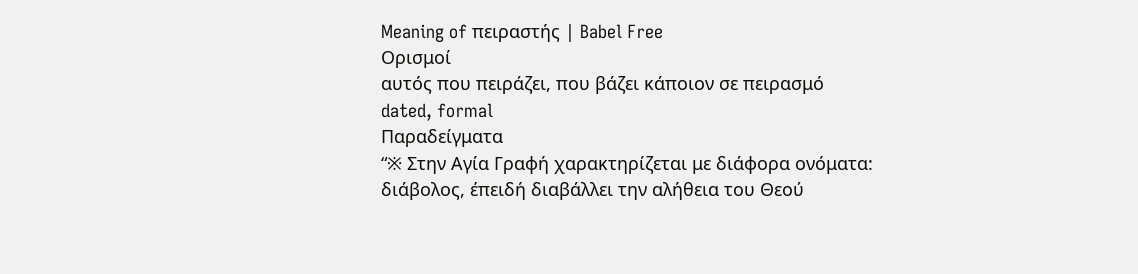Meaning of πειραστής | Babel Free
Ορισμοί
αυτός που πειράζει, που βάζει κάποιον σε πειρασμό
dated, formal
Παραδείγματα
“※ Στην Αγία Γραφή χαρακτηρίζεται με διάφορα ονόματα: διάβολος, έπειδή διαβάλλει την αλήθεια του Θεού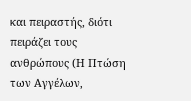και πειραστής, διότι πειράζει τους ανθρώπους (Η Πτώση των Αγγέλων,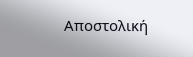Αποστολική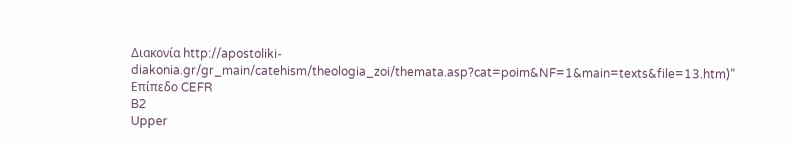Διακονία http://apostoliki-diakonia.gr/gr_main/catehism/theologia_zoi/themata.asp?cat=poim&NF=1&main=texts&file=13.htm)”
Επίπεδο CEFR
B2
Upper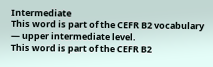Intermediate
This word is part of the CEFR B2 vocabulary — upper intermediate level.
This word is part of the CEFR B2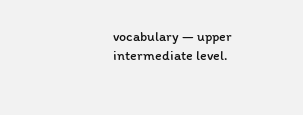vocabulary — upper intermediate level.